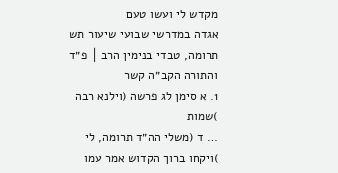מקדש לי ועשו טעם
אגדה במדרשי שבועי שיעור תש תרומה, טבדי בנימין הרב │ פ״ד
והתורה הקב״ה קשר
1. א סימן לג פרשה (וילנא רבה )שמות
… ד (משלי הה״ד תרומה, לי )ויקחו ברוך הקדוש אמר עמו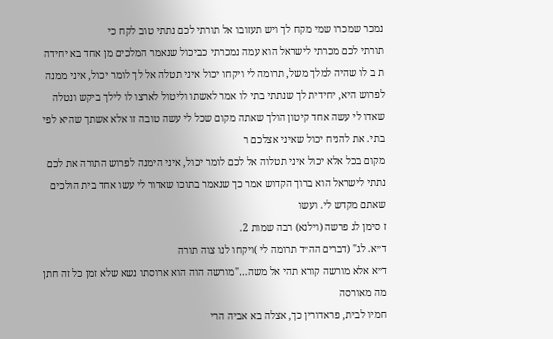נמכר שמכרו שמי מקח לך ויש תעזובו אל תורתי לכם נתתי טוב לקח כי
תורתי לכם מכרתי לישראל הוא עמה נמכרתי כביכול שנאמר המלכים מן אחד בא יחידה ת ב לו שהיה למלך משל, תרומה לי ויקחו יכול איני תטלה אל לך לומר יכול, איני ממנה לפרוש היא, יחידית לך שנתתי בתי לו אמר לאשתו וליטול לארצו לו לילך ביקש ונטלה
שאדו לי עשה אחד קיטון הולך שאתה מקום שכל לי עשה טובה זו אלא אשתך שהיא לפי בתי. את להניח יכול שאיני אצלכם ר
מקום בכל אלא יכול איני תטלוה אל לכם לומר יכול, איני הימנה לפרוש התורה את לכם נתתי לישראל הוא ברוך הקדוש אמר כך שנאמר בתוכו שאדור לי עשו אחד בית הולכים שאתם מקדש לי. ועשו
ז סימן לג פרשה (וילנא) רבה שמות 2.
ד״א. לג" (דברים הה״ד תרומה לי )ויקחו לנו צוה תורה
ד״א אלא מורשה קורא תהי אל משה…"מורשה הוה הוא ארוסתו נשא שלא זמן כל זה חתן מה מאורסה
חמיו לבית, פראדורין כך, אצלה בא אביה הרי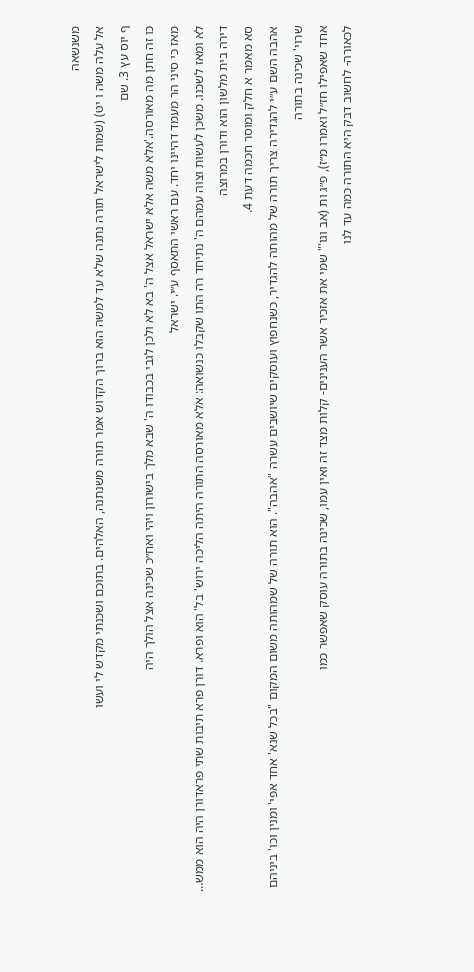משנשאה
אל עלה משה ו יט) (שמות לישראל תורה נתנה שלא עד למשה הוא ברוך הקדוש אמר תורה משנתנה, האלהים. בתוכם ושכנתי מקדש לי ועשו
ף יוס עץ 3. שם
כו זה חתן מה מאורסה.'אלא משה אלא ישראל אצל ה' בא לא ולכן לגבי בכבודו ה' שבא מלך בישורון ויהי ואח״כ שכינה אצל הולך היה
מאז כי סיני הר מעמד דהיינו יחד. עם ראשי התאסף ע״י. ישראל
לא ומאז לשכנו. משכן לעשות וצוה עמהם ה' נתיחד רה התו שקבלו כנשואה: אלא מאורסה התורה היתה הליכה ירוש' בל' הוא ופרא. דורן פרא תיבות שתי פראדורן היה הוא ממש… דירה בית מלשון הוא ודורן במרוצה
סא מאמר א חלק ומוסר חכמה דעת 4.
אהבה השם ע״י להגדירה צריך תורה של מהותה להגדיר, כשנחפוץ ועוסקים שיושבים עשרה "אהבה". הוא תורה של שמהותה משום המקום "בכל שנא' אחד אפי' ומנין וכו' ביניהם שרוי' שכינה בתורה
אחד שאפילו חז״ל ואמרו מ״ז), פ״ג ות (אב וגו'" שמי את אזכיר אשר הענינים- קלות מצד זה ואין עמו, שכינה בתורה עוסק שאפשר כמו
לכאורה- לחשוב דבק היא התורה כמה עד לנו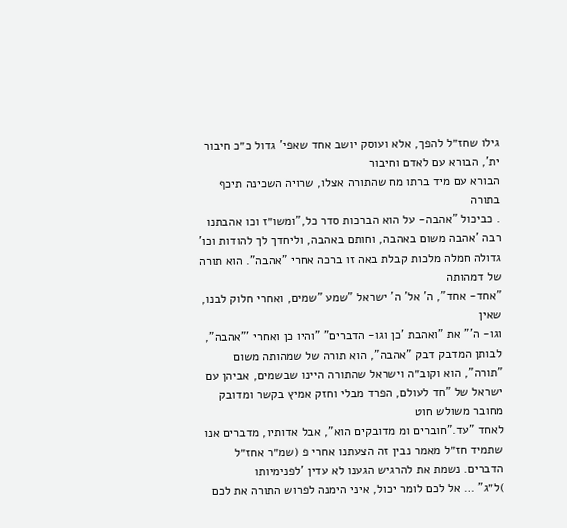גילו שחז״ל להפך, אלא ועוסק יושב אחד שאפי' גדול כ״כ חיבור ית', הבורא עם לאדם וחיבור
הבורא עם מיד ברתו מח שהתורה אצלו, שרויה השכינה תיכף בתורה
. כביכול "אהבה- על הוא הברכות סדר כל,"ומשו״ז וכו אהבתנו רבה 'אהבה משום באהבה, וחותם באהבה, וליחדך לך להודות וכו' גדולה חמלה מלכות קבלת באה זו ברכה אחרי "אהבה". הוא תורה של דמהותה
"אחד- אחד", ה' אל' ה' ישראל "שמע "שמים, ואחרי חלוק לבנו, שאין
וגו- ה'" את "ואהבת 'כן וגו- הדברים" "והיו כן ואחרי '"אהבה", לבותן המדבק דבק "אהבה", הוא תורה של שמהותה משום "תורה", הוא וקוב״ה וישראל שהתורה היינו שבשמים, אביהן עם ישראל של "חד לעולם, הפרד מבלי וחזק אמיץ בקשר ומדובק מחובר משולש חוט
לאחד "עד."חוברים ומ מדובקים הוא", אבל אדותיו, מדברים אנו שתמיד חז״ל מאמר נבין זה הצעתנו אחרי פ (שמ״ר אחז״ל הדברים. נשמת את להרגיש הגענו לא עדין 'לפנימיותו
)ל״ג" … אל לכם לומר יכול, איני הימנה לפרוש התורה את לכם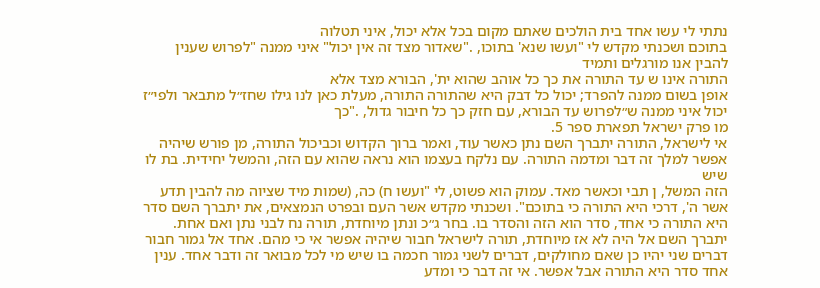נתתי לי עשו אחד בית הולכים שאתם מקום בכל אלא יכול, איני תטלוה
בתוכם ושכנתי מקדש לי "ועשו שנא' בתוכו, ."שאדור מצד זה אין יכול" איני ממנה "לפרוש שענין להבין אנו מורגלים ותמיד
התורה אינו ש עד התורה את כך כל אוהב שהוא ית', הבורא מצד אלא
אופן בשום ממנה להפרד; יכול כל דבק היא שהתורה התורה, מעלת כאן לנו גילו שחז״ל מתבאר ולפי״ז
יכול איני ממנה ש״לפרוש עד הבורא, עם חזק כך כל חיבור גדול, ."כך
מו פרק ישראל תפארת ספר 5.
אי לישראל, התורה יתברך השם נתן כאשר עוד, ואמר ברוך הקדוש וכביכול התורה, מן פורש שיהיה אפשר למלך זה דבר ומדמה התורה. עם נלקח בעצמו הוא נראה שהוא עם הזה, והמשל יחידית. בת לו שיש
הזה המשל, ן תבי וכאשר מאד. עמוק הוא פשוט, לי "ועשו ח) כה, (שמות מיד שציוה מה להבין תדע אשר ה', דרכי היא התורה כי בתוכם". ושכנתי מקדש אשר העם ובפרט הנמצאים, את יתברך השם סדר היא התורה כי אחד, סדר הוא הזה והסדר בו. בחר ג״כ ונתן מיוחדת, תורה נח לבני נתן ואם אחת.
יתברך השם אל היה לא אז מיוחדת, תורה לישראל חבור שיהיה אפשר אי כי מהם. אחד אל גמור חבור דברים שני יהיו כן שאם מחולקים, דברים לשני גמור חכמה בו שיש מי לכל מבואר זה ודבר אחד. ענין אחד סדר היא התורה אבל אפשר. אי זה דבר כי ומדע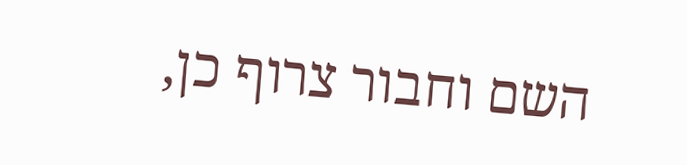השם וחבור צרוף כן,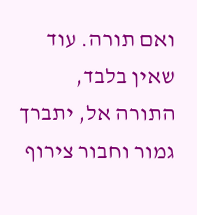ואם תורה. עוד שאין בלבד,
התורה אל, יתברך גמור וחבור צירוף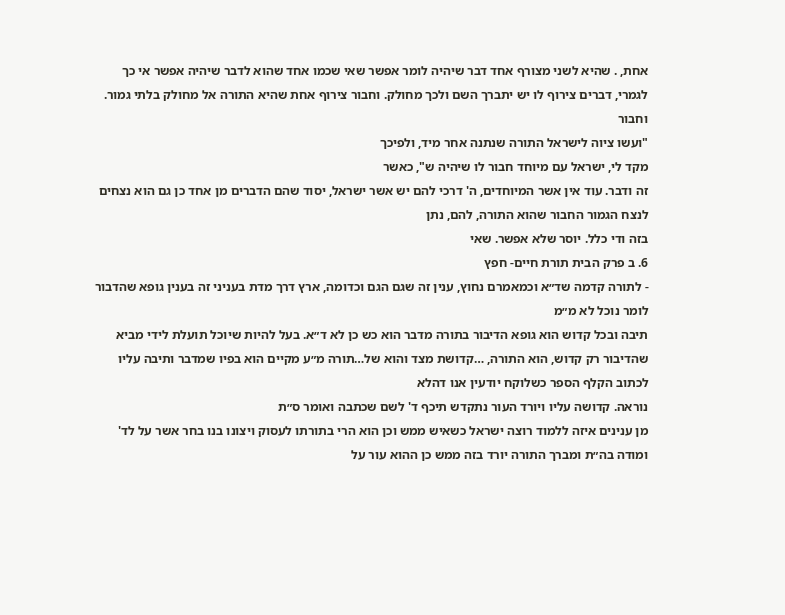אחת, . שהיא לשני מצורף אחד דבר שיהיה לומר אפשר שאי שכמו אחד שהוא לדבר שיהיה אפשר אי כך לגמרי, דברים צירוף לו יש יתברך השם ולכך מחולק. וחבור צירוף אחת שהיא התורה אל מחולק בלתי גמור. וחבור
"ועשו ציוה לישראל התורה שנתנה אחר מיד, ולפיכך
מקד לי, ישראל עם מיוחד חבור לו שיהיה ש", כאשר
זה ודבר. עוד אין אשר המיוחדים, ה' דרכי להם יש אשר ישראל, יסוד שהם הדברים מן אחד כן גם הוא נצחים לנצח הגמור החבור שהוא התורה, להם, נתן
בזה ודי כלל. יוסר שלא אפשר. שאי
6. ב פרק הבית תורת חיים- חפץ
- לתורה קדמה שד״א וכמאמרם נחוץ, ענין זה שגם הגם וכדומה, ארץ דרך מדת בעניני זה בענין גופא שהדבור לומר נוכל לא מ״מ
תיבה ובכל קדוש הוא גופא הדיבור בתורה מדבר הוא כש כן לא ד״א. בעל להיות שיוכל תועלת לידי מביא שהדיבור רק קדוש, הוא התורה, …קדושת מצד והוא של…תורה מ״ע מקיים הוא בפיו שמדבר ותיבה עליו לכתוב הקלף הספר כשלוקח יודעין אנו דהלא
נוראה. קדושה עליו ויורד העור נתקדש תיכף ד' לשם שכתבה ואומר ס״ת
מן ענינים איזה ללמוד רוצה ישראל כשאיש ממש וכן הוא הרי בתורתו לעסוק ויצונו בנו בחר אשר על לד' ומודה בה״ת ומברך התורה יורד בזה ממש כן ההוא עור על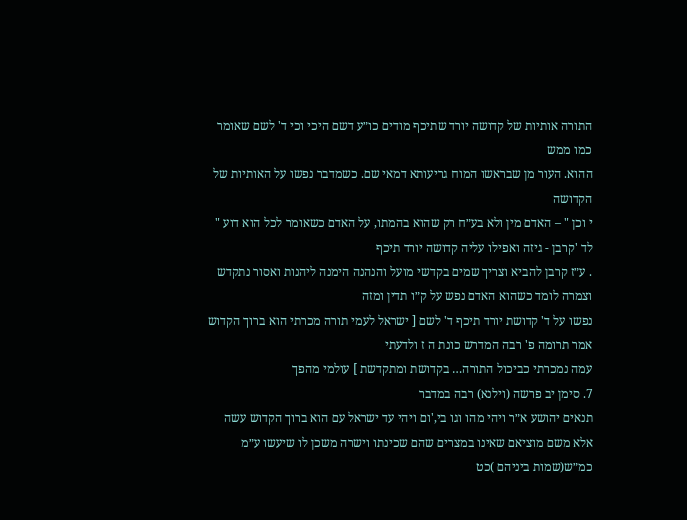התורה אותיות של קדושה יורד שתיכף מודים כו״ע דשם היכי וכי ד' לשם שאומר כמו ממש
ההוא. העור מן שבראשו המוח גריעותא דמאי שם. כשמדבר נפשו על האותיות של הקדושה
י וכן " – האדם מין ולא בע״ח רק שהוא בהמתו, על האדם כשאומר לכל הוא דוע " לד 'קרבן - גיזה ואפילו עליה קדושה יורד תיכף
. ע״ז קרבן להביא וצריך שמים בקדשי מועל והנהנה הימנה ליהנות ואסור נתקדש וצמרה לומד כשהוא האדם נפש על ק״ו תדין ומזה
נפשו על ד' קדושת יורד תיכף ד' לשם [ ישראל לעמי תורה מכרתי הוא ברוך הקדוש אמר תרומה פ' רבה המדרש כונת ה ז ולדעתי
עמה נמכרתי כביכול התורה… בקדושת ומתקדשת ] עולמי מהפך
7. סימן יב פרשה (וילנא) רבה במדבר
תנאים יהושע א״ר ויהי מהו וגו בי,'ום ויהי עד ישראל עם הוא ברוך הקדוש עשה אלא משם מוציאם שאינו במצרים שהם שכינתו וישרה משכן לו שיעשו ע״מ
כמ״ש(שמות ביניהם )כט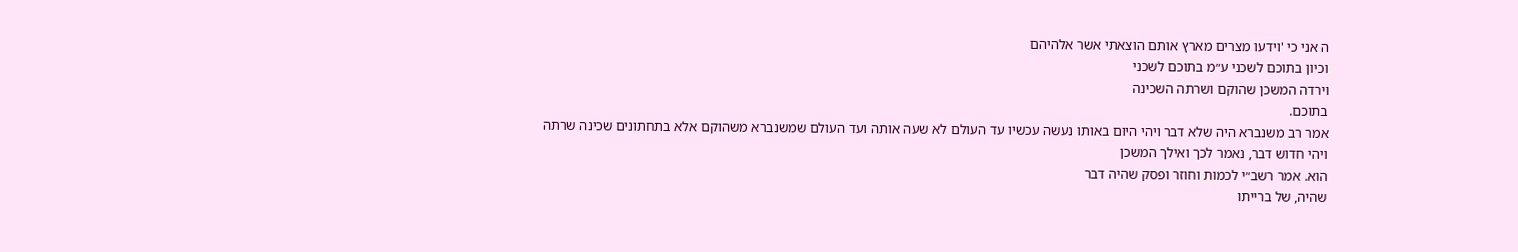ה אני כי 'וידעו מצרים מארץ אותם הוצאתי אשר אלהיהם
וכיון בתוכם לשכני ע״מ בתוכם לשכני
וירדה המשכן שהוקם ושרתה השכינה
בתוכם.
אמר רב משנברא היה שלא דבר ויהי היום באותו נעשה עכשיו עד העולם לא שעה אותה ועד העולם שמשנברא משהוקם אלא בתחתונים שכינה שרתה
ויהי חדוש דבר, נאמר לכך ואילך המשכן
הוא. אמר רשב״י לכמות וחוזר ופסק שהיה דבר
שהיה, של ברייתו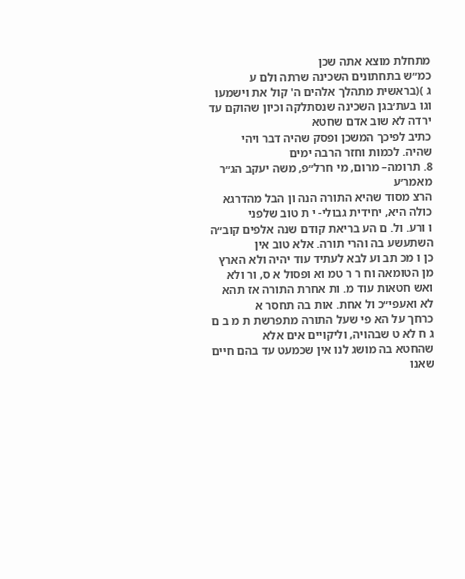מתחלת מוצא אתה שכן
כמ״ש בתחתונים השכינה שרתה ולם ע
ג )(בראשית מתהלך אלהים ה' קול את וישמעו
וגו בעת׳בגן השכינה שנסתלקה וכיון שהוקם עד ירדה לא שוב אדם שחטא
כתיב לפיכך המשכן ופסק שהיה דבר ויהי
שהיה. לכמות וחזר הרבה ימים
8. תרומה– מרום, מי חרל״פ, משה יעקב הג״ר מאמר׳ע
הרצ מסוד שהיא התורה הנה ון הבל מהדרגא כולה היא, יחידית גבולי- י ת טוב שלפני
ו ורע. ול. ם הע בריאת קודם שנה אלפים קוב״ה השתעשע בה והרי תורה. אלא טוב אין
כן ו מכ תב וע לבא לעתיד עוד יהיה ולא הארץ מן הטומאה וח ר ר טמ וא ופסול א ס, ור ולא
ואש חטאות עוד מ. ות אחרת התורה אז תהא לא ואעפי״כ ול אחת. אות בה תחסר א
כרחך על הא פי שעל התורה מתפרשת ת מ ב ם ג ח לא ט שבהויה, וליקויים אים אלא
שהחטא בה מושג לנו אין שכמעט עד בהם חיים שאנו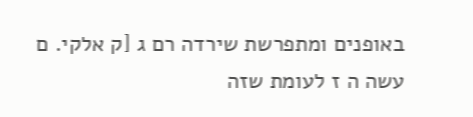באופנים ומתפרשת שירדה רם ג [ק אלקי. ם עשה ה ז לעומת שזה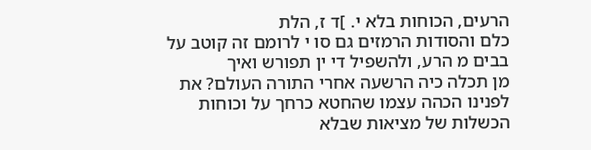הרעים, הכוחות בלא י. ]ד ז, הלת
כלם והסודות הרמזים גם סו י לרומם זה קוטב על בבים מ הרע, ולהשפיל די ין תפורש ואיך
מן תכלה כיה הרשעה אחרי התורה העולם? את לפנינו הכהה עצמו שהחטא כרחך על וכוחות הכשלות של מציאות שבלא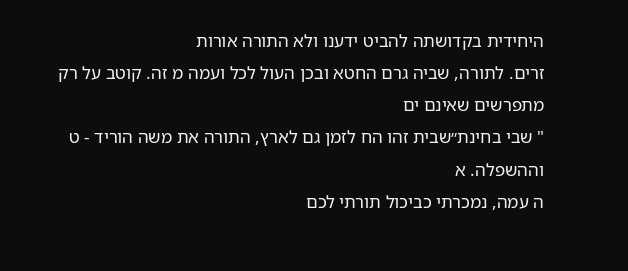היחידית בקדושתה להביט ידענו ולא התורה אורות
זרים. לתורה, שביה גרם החטא ובכן העול לכל ועמה מ זה. קוטב על רק מתפרשים שאינם ים
" שבי בחינת״שבית זהו הח לזמן גם לארץ, התורה את משה הוריד - ט וההשפלה. א
ה עמה, נמכרתי כביכול תורתי לכם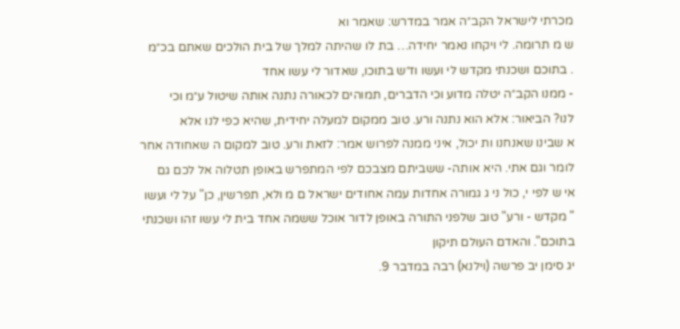מכרתי לישראל הקב״ה אמר במדרש: שאמר וא
ש מ תרומה. לי ויקחו נאמר יחידה… בת לו שהיתה למלך של בית הולכים שאתם בכ״מ
. בתוכם ושכנתי מקדש לי ועשו וז״ש בתוכו, שאדור לי עשו אחד
- ממנו הקב״ה יטלה מדוע וכי הדברים, תמוהים לכאורה נתנה אותה שיטול ע״מ וכי
לנו? הביאור: אלא הוא נתנה ורע. טוב ממקום למעלה יחידית, שהיא כפי לנו אלא
א שבינו שאנחנו ות יכול, איני ממנה לפרוש אמר: לזאת ורע. טוב למקום ה שאחודה אחר
לומר וגם אתי. היא אותה- ששביתם מצבכם לפי המתפרש באופן תטלוה אל לכם גם
אי ש לפי י, כול ני ג גמורה אחדות עמה אחודים ישראל ם מ ולא, תפרשין, כן" על לי ועשו
" מקדש - ורע" טוב שלפני התורה באופן לדור אוכל ששמה אחד בית לי עשו זהו ושכנתי
בתוכם". והאדם העולם תיקון
יג סימן יב פרשה (וילנא) רבה במדבר 9.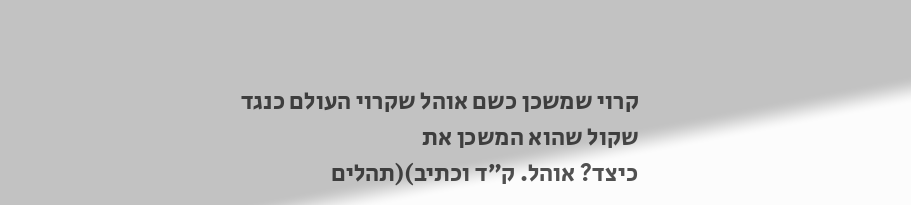קרוי שמשכן כשם אוהל שקרוי העולם כנגד שקול שהוא המשכן את
כיצד? אוהל. ק״ד וכתיב)(תהלים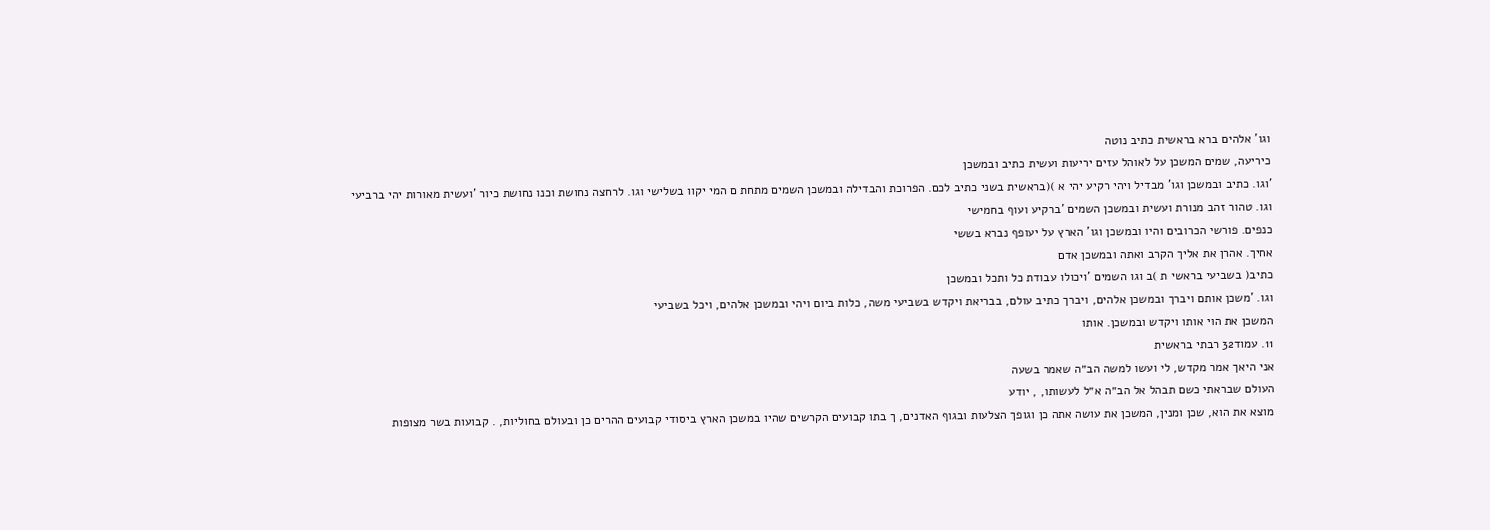וגו' אלהים ברא בראשית כתיב נוטה
כיריעה, שמים המשכן על לאוהל עזים יריעות ועשית כתיב ובמשכן
'וגו. כתיב ובמשכן וגו' מבדיל ויהי רקיע יהי א )(בראשית בשני כתיב לכם. הפרוכת והבדילה ובמשכן השמים מתחת ם המי יקוו בשלישי וגו. לרחצה נחושת וכנו נחושת כיור 'ועשית מאורות יהי ברביעי
וגו. טהור זהב מנורת ועשית ובמשכן השמים 'ברקיע ועוף בחמישי
כנפים. פורשי הכרובים והיו ובמשכן וגו' הארץ על יעופף נברא בששי
אחיך. אהרן את אליך הקרב ואתה ובמשכן אדם
כתיב( בשביעי בראשי ת )ב וגו השמים 'ויכולו עבודת כל ותכל ובמשכן
וגו. 'משכן אותם ויברך ובמשכן אלהים, ויברך כתיב עולם, בבריאת ויקדש בשביעי משה, כלות ביום ויהי ובמשכן אלהים, ויכל בשביעי
המשכן את הוי אותו ויקדש ובמשכן. אותו
11. עמוד32 רבתי בראשית
אני היאך אמר מקדש, לי ועשו למשה הב״ה שאמר בשעה
העולם שבראתי כשם תבהל אל הב״ה א״ל לעשותו, , יודע
מוצא את הוא, שכן ומנין, המשכן את עושה אתה כן וגופך הצלעות ובגוף האדנים, ך בתו קבועים הקרשים שהיו במשכן הארץ ביסודי קבועים ההרים כן ובעולם בחוליות, . קבועות בשר מצופות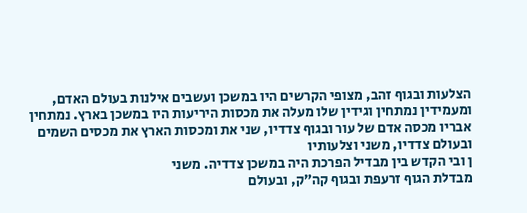הצלעות ובגוף זהב, מצופי הקרשים היו במשכן ועשבים אילנות בעולם האדם, ומעמידין נמתחין וגידין שלו מעלה את מכסות היריעות היו במשכן בארץ. נמתחין
אבריו מכסה אדם של עור ובגוף צדדיו, שני את ומכסות הארץ את מכסים השמים ובעולם צדדיו, משני וצלעותיו
ן ובי הקדש בין מבדיל הפרכת היה במשכן צדדיה. משני
מבדלת הגוף זרעפת ובגוף קה״ק, ובעולם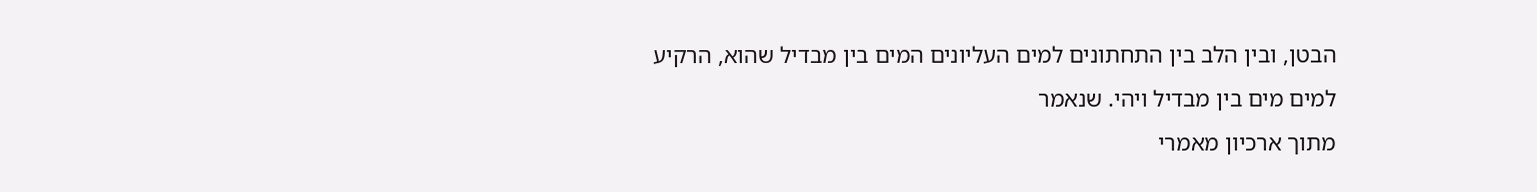הבטן, ובין הלב בין התחתונים למים העליונים המים בין מבדיל שהוא, הרקיע
למים מים בין מבדיל ויהי. שנאמר
מתוך ארכיון מאמרי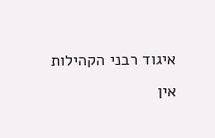איגוד רבני הקהילות
אין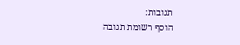תגובות:
הוסף רשומת תגובה